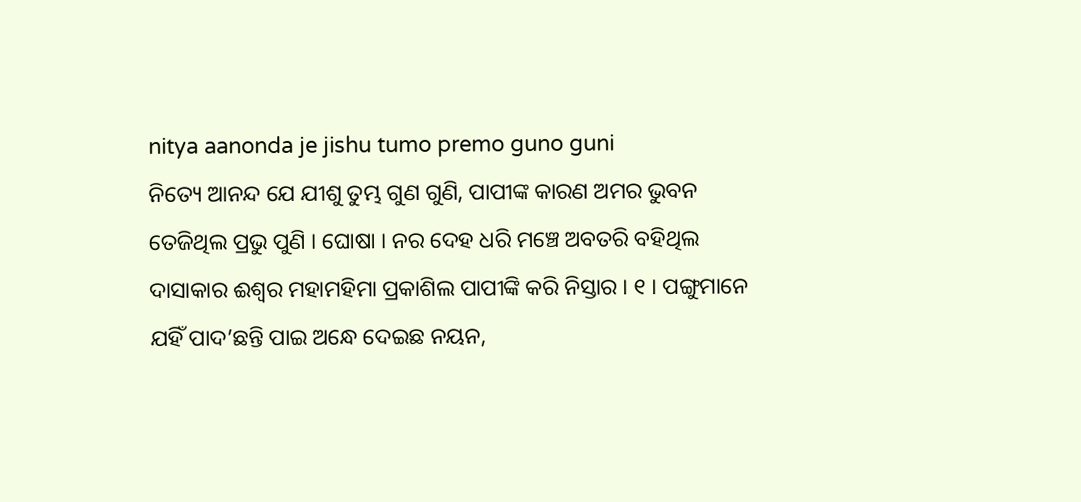nitya aanonda je jishu tumo premo guno guni
ନିତ୍ୟେ ଆନନ୍ଦ ଯେ ଯୀଶୁ ତୁମ୍ଭ ଗୁଣ ଗୁଣି, ପାପୀଙ୍କ କାରଣ ଅମର ଭୁବନ ତେଜିଥିଲ ପ୍ରଭୁ ପୁଣି । ଘୋଷା । ନର ଦେହ ଧରି ମଞ୍ଚେ ଅବତରି ବହିଥିଲ ଦାସାକାର ଈଶ୍ୱର ମହାମହିମା ପ୍ରକାଶିଲ ପାପୀଙ୍କି କରି ନିସ୍ତାର । ୧ । ପଙ୍ଗୁମାନେ ଯହିଁ ପାଦ’ଛନ୍ତି ପାଇ ଅନ୍ଧେ ଦେଇଛ ନୟନ,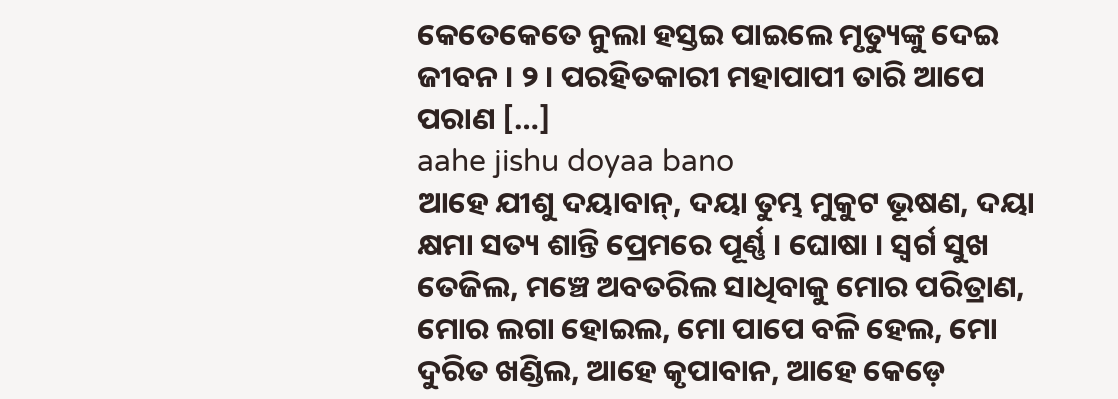କେତେକେତେ ନୁଲା ହସ୍ତଇ ପାଇଲେ ମୃତ୍ୟୁଙ୍କୁ ଦେଇ ଜୀବନ । ୨ । ପରହିତକାରୀ ମହାପାପୀ ତାରି ଆପେ ପରାଣ […]
aahe jishu doyaa bano
ଆହେ ଯୀଶୁ ଦୟାବାନ୍, ଦୟା ତୁମ୍ଭ ମୁକୁଟ ଭୂଷଣ, ଦୟା କ୍ଷମା ସତ୍ୟ ଶାନ୍ତି ପ୍ରେମରେ ପୂର୍ଣ୍ଣ । ଘୋଷା । ସ୍ୱର୍ଗ ସୁଖ ତେଜିଲ, ମଞ୍ଚେ ଅବତରିଲ ସାଧିବାକୁ ମୋର ପରିତ୍ରାଣ, ମୋର ଲଗା ହୋଇଲ, ମୋ ପାପେ ବଳି ହେଲ, ମୋ ଦୁରିତ ଖଣ୍ଡିଲ, ଆହେ କୃପାବାନ, ଆହେ କେଡ଼େ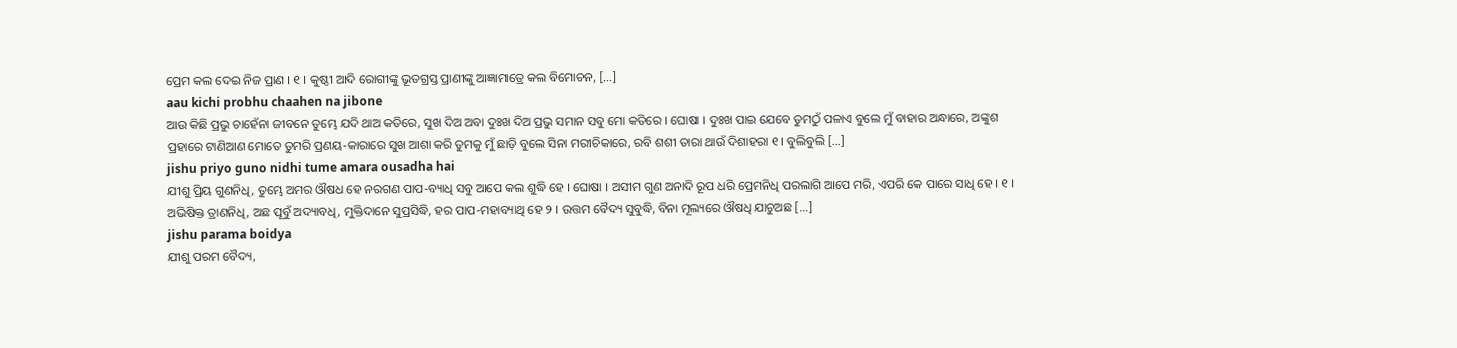ପ୍ରେମ କଲ ଦେଇ ନିଜ ପ୍ରାଣ । ୧ । କୁଷ୍ଠୀ ଆଦି ରୋଗୀଙ୍କୁ ଭୂତଗ୍ରସ୍ତ ପ୍ରାଣୀଙ୍କୁ ଆଜ୍ଞାମାତ୍ରେ କଲ ବିମୋଚନ, […]
aau kichi probhu chaahen na jibone
ଆଉ କିଛି ପ୍ରଭୁ ଚାହେଁନା ଜୀବନେ ତୁମ୍ଭେ ଯଦି ଥାଅ କତିରେ, ସୁଖ ଦିଅ ଅବା ଦୁଃଖ ଦିଅ ପ୍ରଭୁ ସମାନ ସବୁ ମୋ କତିରେ । ଘୋଷା । ଦୁଃଖ ପାଇ ଯେବେ ତୁମଠୁଁ ପଳାଏ ବୁଲେ ମୁଁ ବାହାର ଅନ୍ଧାରେ, ଅଙ୍କୁଶ ପ୍ରହାରେ ଟାଣିଆଣ ମୋତେ ତୁମରି ପ୍ରଣୟ-କାରାରେ ସୁଖ ଆଶା କରି ତୁମକୁ ମୁଁ ଛାଡ଼ି ବୁଲେ ସିନା ମରୀଚିକାରେ, ରବି ଶଶୀ ତାରା ଥାଉଁ ଦିଶାହରା ୧ । ବୁଲିବୁଲି […]
jishu priyo guno nidhi tume amara ousadha hai
ଯୀଶୁ ପ୍ରିୟ ଗୁଣନିଧି, ତୁମ୍ଭେ ଅମର ଔଷଧ ହେ ନରଗଣ ପାପ-ବ୍ୟାଧି ସବୁ ଆପେ କଲ ଶୁଦ୍ଧି ହେ । ଘୋଷା । ଅସୀମ ଗୁଣ ଅନାଦି ରୂପ ଧରି ପ୍ରେମନିଧି ପରଲାଗି ଆପେ ମରି, ଏପରି କେ ପାରେ ସାଧି ହେ । ୧ । ଅଭିଷିକ୍ତ ତ୍ରାଣନିଧି, ଅଛ ପୂବୁଁ ଅଦ୍ୟାବଧି, ମୁକ୍ତିଦାନେ ସୁପ୍ରସିଦ୍ଧି, ହର ପାପ-ମହାବ୍ୟାଥି ହେ ୨ । ଉତ୍ତମ ବୈଦ୍ୟ ସୁବୁଦ୍ଧି, ବିନା ମୂଲ୍ୟରେ ଔଷଧି ଯାଚୁଅଛ […]
jishu parama boidya
ଯୀଶୁ ପରମ ବୈଦ୍ୟ,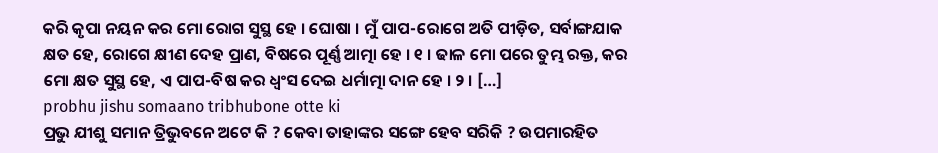କରି କୃପା ନୟନ କର ମୋ ରୋଗ ସୁସ୍ଥ ହେ । ଘୋଷା । ମୁଁ ପାପ-ରୋଗେ ଅତି ପୀଡ଼ିତ, ସର୍ବାଙ୍ଗଯାକ କ୍ଷତ ହେ, ରୋଗେ କ୍ଷୀଣ ଦେହ ପ୍ରାଣ, ବିଷରେ ପୂର୍ଣ୍ଣ ଆତ୍ମା ହେ । ୧ । ଢାଳ ମୋ ପରେ ତୁମ୍ଭ ରକ୍ତ, କର ମୋ କ୍ଷତ ସୁସ୍ଥ ହେ, ଏ ପାପ-ବିଷ କର ଧ୍ୱଂସ ଦେଇ ଧର୍ମାତ୍ମା ଦାନ ହେ । ୨ । […]
probhu jishu somaano tribhubone otte ki
ପ୍ରଭୁ ଯୀଶୁ ସମାନ ତ୍ରିଭୁବନେ ଅଟେ କି ? କେବା ତାହାଙ୍କର ସଙ୍ଗେ ହେବ ସରିକି ? ଉପମାରହିତ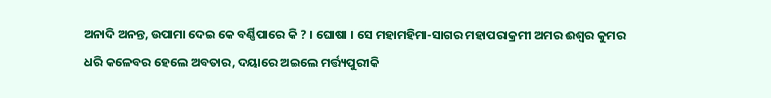ଅନାଦି ଅନନ୍ତ, ଉପାମା ଦେଇ କେ ବର୍ଣ୍ଣିପାରେ କି ? । ଘୋଷା । ସେ ମହାମହିମା-ସାଗର ମହାପରାକ୍ରମୀ ଅମର ଈଶ୍ୱର କୁମର ଧରି କଳେବର ହେଲେ ଅବତାର, ଦୟାରେ ଅଇଲେ ମର୍ତ୍ତ୍ୟପୁରୀକି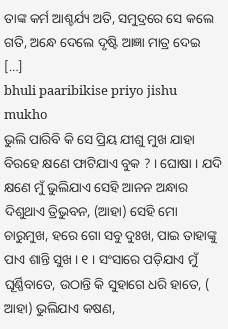ତାଙ୍କ କର୍ମ ଆଶ୍ଚର୍ଯ୍ୟ ଅତି, ସମୁଦ୍ରରେ ସେ କଲେ ଗତି, ଅନ୍ଧେ ଦେଲେ ଦୃଷ୍ଟି ଆଜ୍ଞା ମାତ୍ର ଦେଇ […]
bhuli paaribikise priyo jishu mukho
ଭୁଲି ପାରିବି କି ସେ ପ୍ରିୟ ଯୀଶୁ ମୁଖ ଯାହା ବିରହେ କ୍ଷଣେ ଫାଟିଯାଏ ବୁକ ? । ଘୋଷା । ଯଦି କ୍ଷଣେ ମୁଁ ଭୁଲିଯାଏ ସେହି ଆନନ ଅନ୍ଧାର ଦିଶୁଥାଏ ତ୍ରିଭୁବନ, (ଆହା) ସେହି ମୋ ଚାରୁମୁଖ, ହରେ ଗୋ ସବୁ ଦୁଃଖ, ପାଇ ତାହାଙ୍କୁ ପାଏ ଶାନ୍ତି ସୁଖ । ୧ । ସଂସାରେ ପଡ଼ିଯାଏ ମୁଁ ଘୂର୍ଣ୍ଣିବାତେ, ଉଠାନ୍ତି କି ସୁହାଗେ ଧରି ହାତେ, ( ଆହା) ଭୁଲିଯାଏ କଷଣ,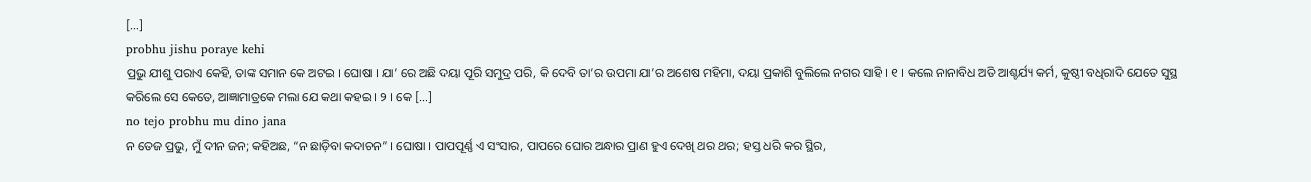[…]
probhu jishu poraye kehi
ପ୍ରଭୁ ଯୀଶୁ ପରାଏ କେହି, ତାଙ୍କ ସମାନ କେ ଅଟଇ । ଘୋଷା । ଯା’ ରେ ଅଛି ଦୟା ପୂରି ସମୁଦ୍ର ପରି, କି ଦେବି ତା’ର ଉପମା ଯା’ର ଅଶେଷ ମହିମା, ଦୟା ପ୍ରକାଶି ବୁଲିଲେ ନଗର ସାହି । ୧ । କଲେ ନାନାବିଧ ଅତି ଆଶ୍ଚର୍ଯ୍ୟ କର୍ମ, କୁଷ୍ଠୀ ବଧିରାଦି ଯେତେ ସୁସ୍ଥ କରିଲେ ସେ କେତେ, ଆଜ୍ଞାମାତ୍ରକେ ମଲା ଯେ କଥା କହଇ । ୨ । କେ […]
no tejo probhu mu dino jana
ନ ତେଜ ପ୍ରଭୁ, ମୁଁ ଦୀନ ଜନ; କହିଅଛ, “ନ ଛାଡ଼ିବା କଦାଚନ” । ଘୋଷା । ପାପପୂର୍ଣ୍ଣ ଏ ସଂସାର, ପାପରେ ଘୋର ଅନ୍ଧାର ପ୍ରାଣ ହୁଏ ଦେଖି ଥର ଥର; ହସ୍ତ ଧରି କର ସ୍ଥିର,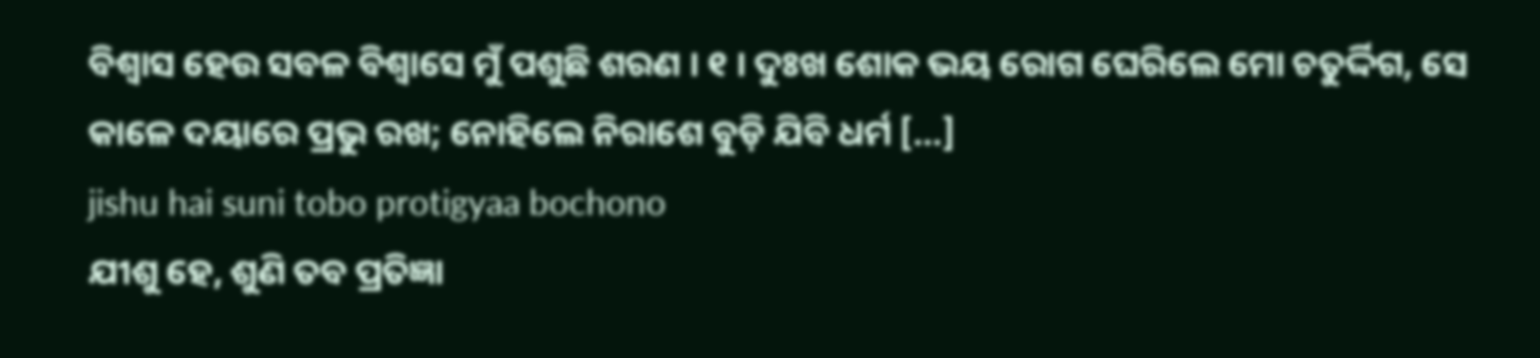ବିଶ୍ୱାସ ହେଉ ସବଳ ବିଶ୍ୱାସେ ମୁଁ ପଶୁଛି ଶରଣ । ୧ । ଦୁଃଖ ଶୋକ ଭୟ ରୋଗ ଘେରିଲେ ମୋ ଚତୁର୍ଦ୍ଦିଗ, ସେ କାଳେ ଦୟାରେ ପ୍ରଭୁ ରଖ; ନୋହିଲେ ନିରାଶେ ବୁଡ଼ି ଯିବି ଧର୍ମ […]
jishu hai suni tobo protigyaa bochono
ଯୀଶୁ ହେ, ଶୁଣି ତବ ପ୍ରତିଜ୍ଞା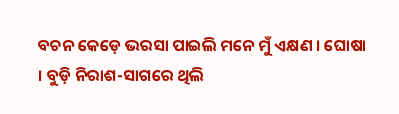ବଚନ କେଡ଼େ ଭରସା ପାଇଲି ମନେ ମୁଁ ଏକ୍ଷଣ । ଘୋଷା । ବୁଡ଼ି ନିରାଶ-ସାଗରେ ଥିଲି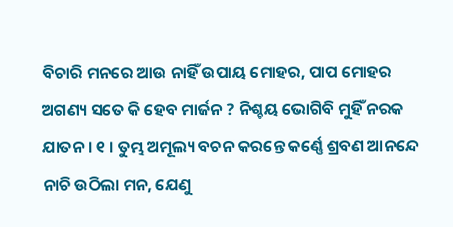ବିଚାରି ମନରେ ଆଉ ନାହିଁ ଉପାୟ ମୋହର, ପାପ ମୋହର ଅଗଣ୍ୟ ସତେ କି ହେବ ମାର୍ଜନ ? ନିଶ୍ଚୟ ଭୋଗିବି ମୁହିଁ ନରକ ଯାତନ । ୧ । ତୁମ୍ଭ ଅମୂଲ୍ୟ ବଚନ କରନ୍ତେ କର୍ଣ୍ଣେ ଶ୍ରବଣ ଆନନ୍ଦେ ନାଚି ଉଠିଲା ମନ, ଯେଣୁ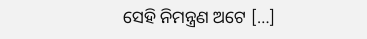ସେହି ନିମନ୍ତ୍ରଣ ଅଟେ […]